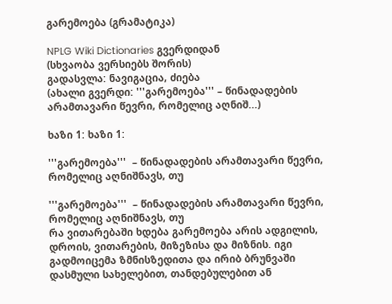გარემოება (გრამატიკა)

NPLG Wiki Dictionaries გვერდიდან
(სხვაობა ვერსიებს შორის)
გადასვლა: ნავიგაცია, ძიება
(ახალი გვერდი: '''გარემოება''' – წინადადების არამთავარი წევრი, რომელიც აღნიშ...)

ხაზი 1: ხაზი 1:

'''გარემოება'''  – წინადადების არამთავარი წევრი, რომელიც აღნიშნავს, თუ

'''გარემოება'''  – წინადადების არამთავარი წევრი, რომელიც აღნიშნავს, თუ
რა ვითარებაში ხდება გარემოება არის ადგილის, დროის, ვითარების, მიზეზისა და მიზნის. იგი გადმოიცემა ზმნისზედითა და ირიბ ბრუნვაში დასმული სახელებით, თანდებულებით ან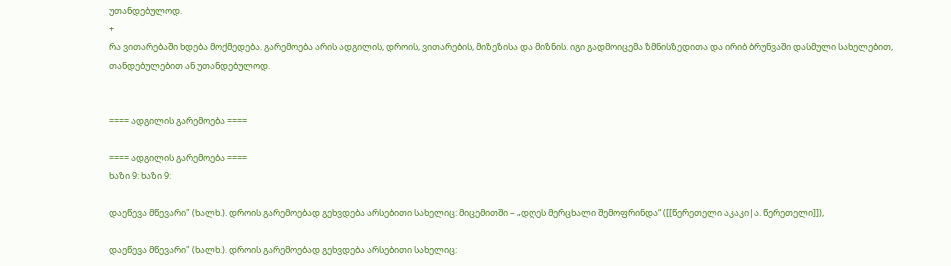უთანდებულოდ.
+
რა ვითარებაში ხდება მოქმედება. გარემოება არის ადგილის, დროის, ვითარების, მიზეზისა და მიზნის. იგი გადმოიცემა ზმნისზედითა და ირიბ ბრუნვაში დასმული სახელებით, თანდებულებით ან უთანდებულოდ.


==== ადგილის გარემოება ====

==== ადგილის გარემოება ====
ხაზი 9: ხაზი 9:

დაეწევა მწევარი" (ხალხ.). დროის გარემოებად გეხვდება არსებითი სახელიც: მიცემითში – „დღეს მერცხალი შემოფრინდა“ ([[წერეთელი აკაკი|ა. წერეთელი]]),

დაეწევა მწევარი" (ხალხ.). დროის გარემოებად გეხვდება არსებითი სახელიც: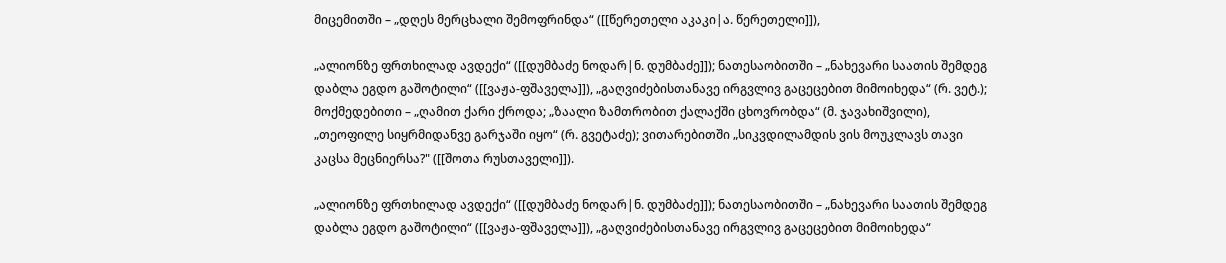მიცემითში – „დღეს მერცხალი შემოფრინდა“ ([[წერეთელი აკაკი|ა. წერეთელი]]),

„ალიონზე ფრთხილად ავდექი“ ([[დუმბაძე ნოდარ|ნ. დუმბაძე]]); ნათესაობითში – „ნახევარი საათის შემდეგ  დაბლა ეგდო გაშოტილი“ ([[ვაჟა-ფშაველა]]), „გაღვიძებისთანავე ირგვლივ გაცეცებით მიმოიხედა“ (რ. ვეტ.); მოქმედებითი – „ღამით ქარი ქროდა; „ზაალი ზამთრობით ქალაქში ცხოვრობდა“ (მ. ჯავახიშვილი), „თეოფილე სიყრმიდანვე გარჯაში იყო“ (რ. გვეტაძე); ვითარებითში „სიკვდილამდის ვის მოუკლავს თავი კაცსა მეცნიერსა?" ([[შოთა რუსთაველი]]).

„ალიონზე ფრთხილად ავდექი“ ([[დუმბაძე ნოდარ|ნ. დუმბაძე]]); ნათესაობითში – „ნახევარი საათის შემდეგ  დაბლა ეგდო გაშოტილი“ ([[ვაჟა-ფშაველა]]), „გაღვიძებისთანავე ირგვლივ გაცეცებით მიმოიხედა“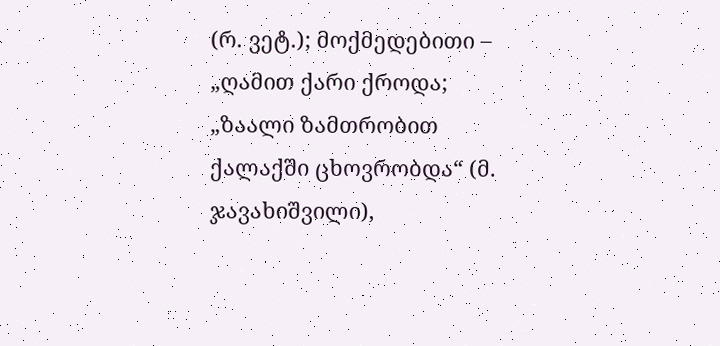(რ. ვეტ.); მოქმედებითი – „ღამით ქარი ქროდა; „ზაალი ზამთრობით ქალაქში ცხოვრობდა“ (მ. ჯავახიშვილი),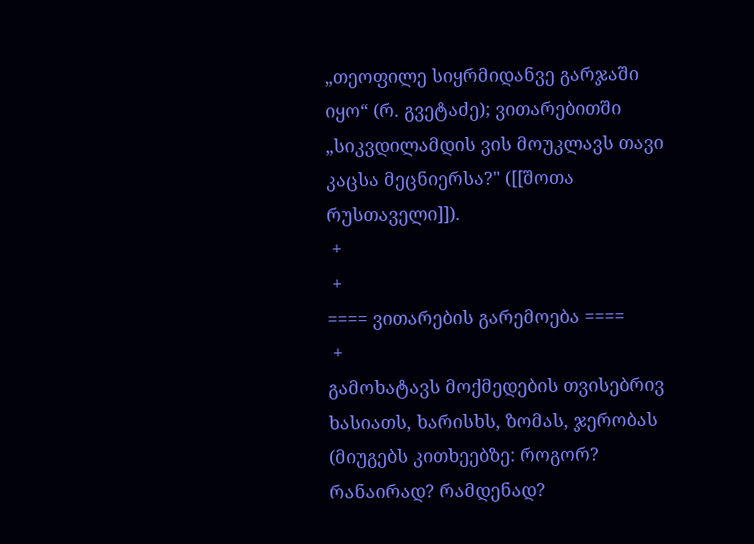„თეოფილე სიყრმიდანვე გარჯაში იყო“ (რ. გვეტაძე); ვითარებითში „სიკვდილამდის ვის მოუკლავს თავი კაცსა მეცნიერსა?" ([[შოთა რუსთაველი]]).
 +
 +
==== ვითარების გარემოება ====
 +
გამოხატავს მოქმედების თვისებრივ ხასიათს, ხარისხს, ზომას, ჯერობას (მიუგებს კითხეებზე: როგორ? რანაირად? რამდენად?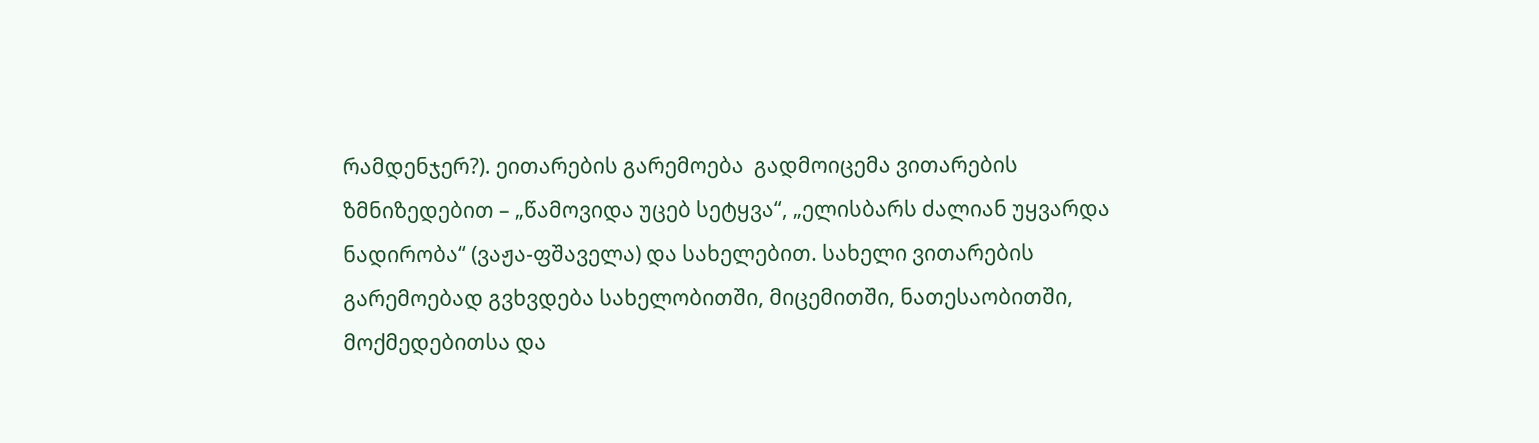რამდენჯერ?). ეითარების გარემოება  გადმოიცემა ვითარების ზმნიზედებით – „წამოვიდა უცებ სეტყვა“, „ელისბარს ძალიან უყვარდა ნადირობა“ (ვაჟა-ფშაველა) და სახელებით. სახელი ვითარების გარემოებად გვხვდება სახელობითში, მიცემითში, ნათესაობითში, მოქმედებითსა და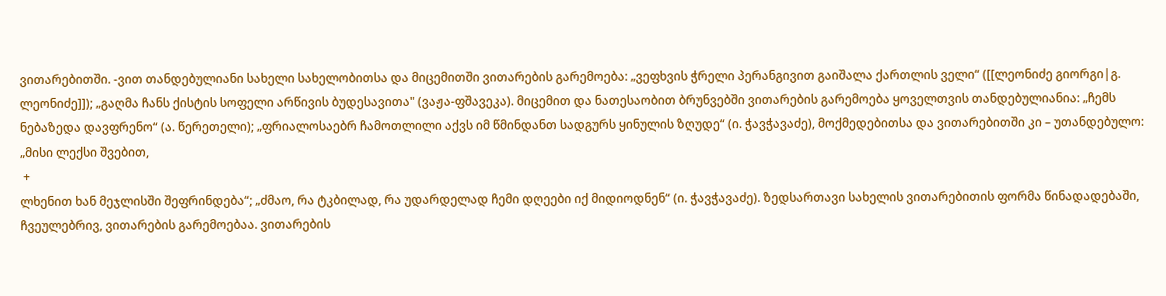ვითარებითში. -ვით თანდებულიანი სახელი სახელობითსა და მიცემითში ვითარების გარემოება: „ვეფხვის ჭრელი პერანგივით გაიშალა ქართლის ველი“ ([[ლეონიძე გიორგი|გ. ლეონიძე]]); „გაღმა ჩანს ქისტის სოფელი არწივის ბუდესავითა" (ვაჟა-ფშავეკა). მიცემით და ნათესაობით ბრუნვებში ვითარების გარემოება ყოველთვის თანდებულიანია: „ჩემს ნებაზედა დავფრენო“ (ა. წერეთელი); „ფრიალოსაებრ ჩამოთლილი აქვს იმ წმინდანთ სადგურს ყინულის ზღუდე“ (ი. ჭავჭავაძე), მოქმედებითსა და ვითარებითში კი – უთანდებულო: „მისი ლექსი შვებით,
 +
ლხენით ხან მეჯლისში შეფრინდება“; „ძმაო, რა ტკბილად, რა უდარდელად ჩემი დღეები იქ მიდიოდნენ“ (ი. ჭავჭავაძე). ზედსართავი სახელის ვითარებითის ფორმა წინადადებაში, ჩვეულებრივ, ვითარების გარემოებაა. ვითარების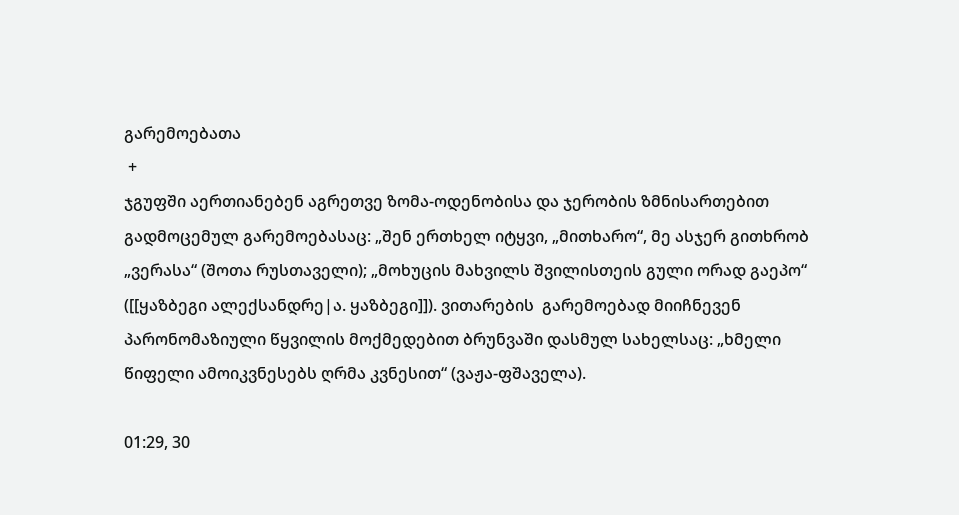გარემოებათა
 +
ჯგუფში აერთიანებენ აგრეთვე ზომა-ოდენობისა და ჯერობის ზმნისართებით გადმოცემულ გარემოებასაც: „შენ ერთხელ იტყვი, „მითხარო“, მე ასჯერ გითხრობ „ვერასა“ (შოთა რუსთაველი); „მოხუცის მახვილს შვილისთეის გული ორად გაეპო“ ([[ყაზბეგი ალექსანდრე|ა. ყაზბეგი]]). ვითარების  გარემოებად მიიჩნევენ პარონომაზიული წყვილის მოქმედებით ბრუნვაში დასმულ სახელსაც: „ხმელი წიფელი ამოიკვნესებს ღრმა კვნესით“ (ვაჟა-ფშაველა).

01:29, 30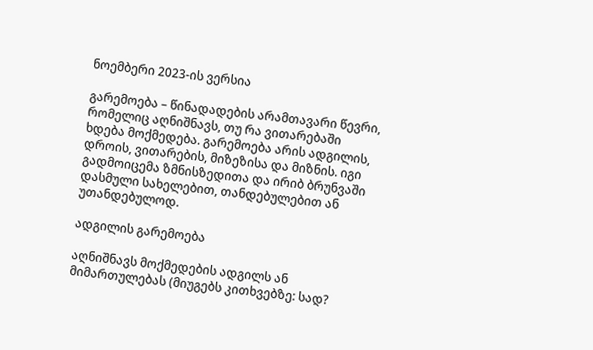ნოემბერი 2023-ის ვერსია

გარემოება – წინადადების არამთავარი წევრი, რომელიც აღნიშნავს, თუ რა ვითარებაში ხდება მოქმედება. გარემოება არის ადგილის, დროის, ვითარების, მიზეზისა და მიზნის. იგი გადმოიცემა ზმნისზედითა და ირიბ ბრუნვაში დასმული სახელებით, თანდებულებით ან უთანდებულოდ.

ადგილის გარემოება

აღნიშნავს მოქმედების ადგილს ან მიმართულებას (მიუგებს კითხვებზე: სად?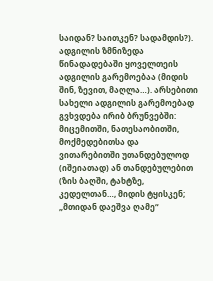საიდან? საითკენ? სადამდის?). ადგილის ზმნიზედა წინადადებაში ყოველთეის ადგილის გარემოებაა (მიდის შინ, ზევით, მაღლა…). არსებითი სახელი ადგილის გარემოებად გვხვდება ირიბ ბრუნვებში: მიცემითში, ნათესაობითში, მოქმედებითსა და ვითარებითში უთანდებულოდ (იშეიათად) ან თანდებულებით (ზის ბაღში, ტახტზე, კედელთან…, მიდის ტყისკენ; „მთიდან დაეშვა ღამე“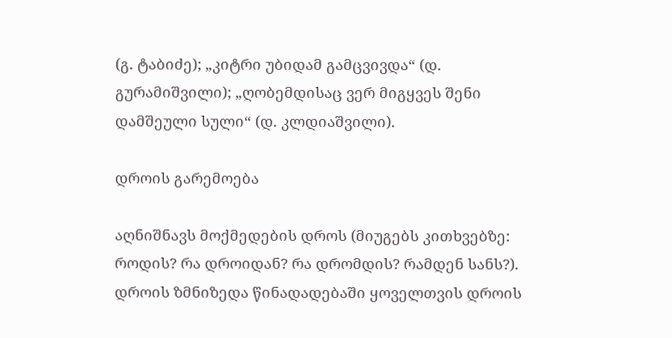(გ. ტაბიძე); „კიტრი უბიდამ გამცვივდა“ (დ. გურამიშვილი); „ღობემდისაც ვერ მიგყვეს შენი დამშეული სული“ (დ. კლდიაშვილი).

დროის გარემოება

აღნიშნავს მოქმედების დროს (მიუგებს კითხვებზე: როდის? რა დროიდან? რა დრომდის? რამდენ სანს?). დროის ზმნიზედა წინადადებაში ყოველთვის დროის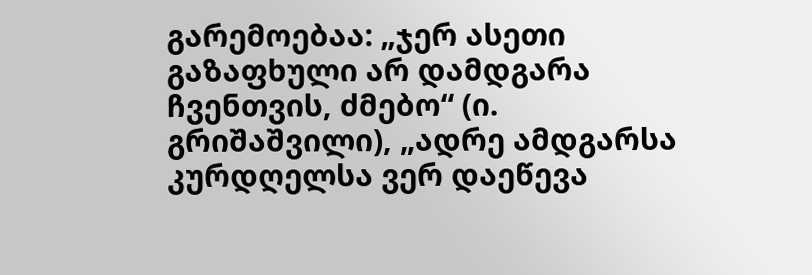გარემოებაა: „ჯერ ასეთი გაზაფხული არ დამდგარა ჩვენთვის, ძმებო“ (ი. გრიშაშვილი), „ადრე ამდგარსა კურდღელსა ვერ დაეწევა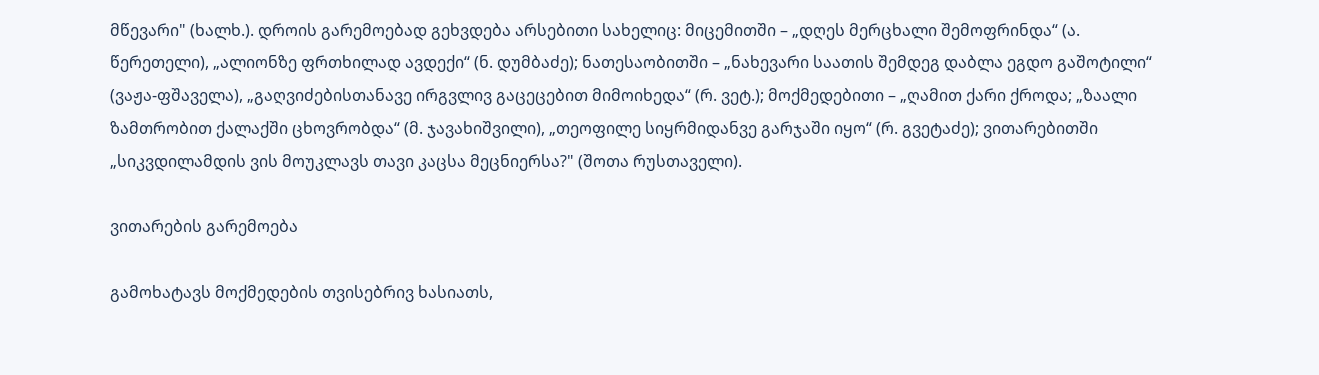მწევარი" (ხალხ.). დროის გარემოებად გეხვდება არსებითი სახელიც: მიცემითში – „დღეს მერცხალი შემოფრინდა“ (ა. წერეთელი), „ალიონზე ფრთხილად ავდექი“ (ნ. დუმბაძე); ნათესაობითში – „ნახევარი საათის შემდეგ დაბლა ეგდო გაშოტილი“ (ვაჟა-ფშაველა), „გაღვიძებისთანავე ირგვლივ გაცეცებით მიმოიხედა“ (რ. ვეტ.); მოქმედებითი – „ღამით ქარი ქროდა; „ზაალი ზამთრობით ქალაქში ცხოვრობდა“ (მ. ჯავახიშვილი), „თეოფილე სიყრმიდანვე გარჯაში იყო“ (რ. გვეტაძე); ვითარებითში „სიკვდილამდის ვის მოუკლავს თავი კაცსა მეცნიერსა?" (შოთა რუსთაველი).

ვითარების გარემოება

გამოხატავს მოქმედების თვისებრივ ხასიათს,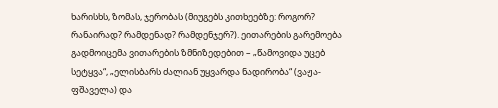ხარისხს, ზომას, ჯერობას (მიუგებს კითხეებზე: როგორ? რანაირად? რამდენად? რამდენჯერ?). ეითარების გარემოება გადმოიცემა ვითარების ზმნიზედებით – „წამოვიდა უცებ სეტყვა“, „ელისბარს ძალიან უყვარდა ნადირობა“ (ვაჟა-ფშაველა) და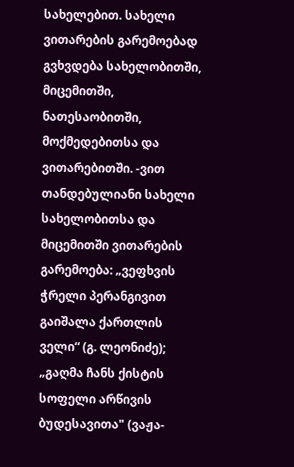სახელებით. სახელი ვითარების გარემოებად გვხვდება სახელობითში, მიცემითში, ნათესაობითში, მოქმედებითსა და ვითარებითში. -ვით თანდებულიანი სახელი სახელობითსა და მიცემითში ვითარების გარემოება: „ვეფხვის ჭრელი პერანგივით გაიშალა ქართლის ველი“ (გ. ლეონიძე); „გაღმა ჩანს ქისტის სოფელი არწივის ბუდესავითა" (ვაჟა-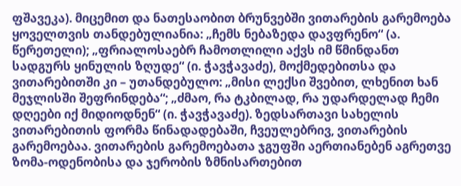ფშავეკა). მიცემით და ნათესაობით ბრუნვებში ვითარების გარემოება ყოველთვის თანდებულიანია: „ჩემს ნებაზედა დავფრენო“ (ა. წერეთელი); „ფრიალოსაებრ ჩამოთლილი აქვს იმ წმინდანთ სადგურს ყინულის ზღუდე“ (ი. ჭავჭავაძე), მოქმედებითსა და ვითარებითში კი – უთანდებულო: „მისი ლექსი შვებით, ლხენით ხან მეჯლისში შეფრინდება“; „ძმაო, რა ტკბილად, რა უდარდელად ჩემი დღეები იქ მიდიოდნენ“ (ი. ჭავჭავაძე). ზედსართავი სახელის ვითარებითის ფორმა წინადადებაში, ჩვეულებრივ, ვითარების გარემოებაა. ვითარების გარემოებათა ჯგუფში აერთიანებენ აგრეთვე ზომა-ოდენობისა და ჯერობის ზმნისართებით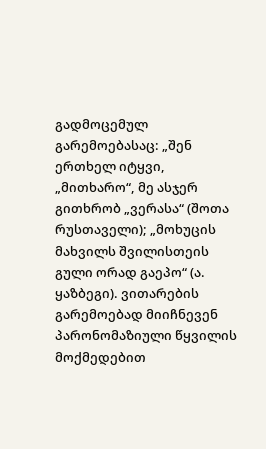გადმოცემულ გარემოებასაც: „შენ ერთხელ იტყვი, „მითხარო“, მე ასჯერ გითხრობ „ვერასა“ (შოთა რუსთაველი); „მოხუცის მახვილს შვილისთეის გული ორად გაეპო“ (ა. ყაზბეგი). ვითარების გარემოებად მიიჩნევენ პარონომაზიული წყვილის მოქმედებით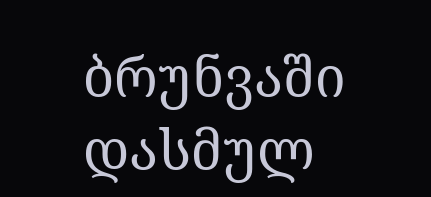ბრუნვაში დასმულ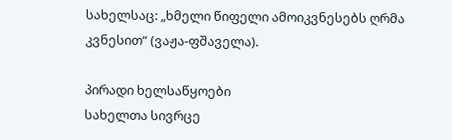სახელსაც: „ხმელი წიფელი ამოიკვნესებს ღრმა კვნესით“ (ვაჟა-ფშაველა).

პირადი ხელსაწყოები
სახელთა სივრცე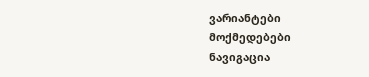ვარიანტები
მოქმედებები
ნავიგაცია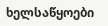ხელსაწყოები